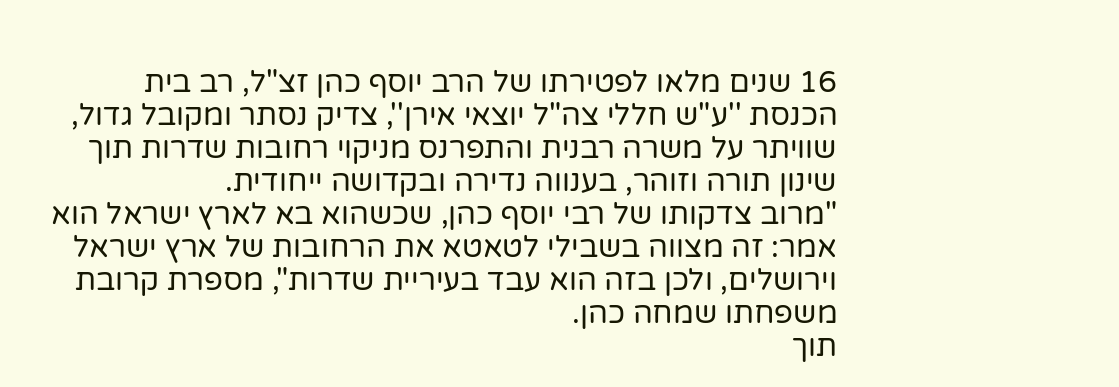16 שנים מלאו לפטירתו של הרב יוסף כהן זצ"ל, רב בית הכנסת ''ע"ש חללי צה"ל יוצאי אירן'', צדיק נסתר ומקובל גדול, שוויתר על משרה רבנית והתפרנס מניקוי רחובות שדרות תוך שינון תורה וזוהר, בענווה נדירה ובקדושה ייחודית.
"מרוב צדקותו של רבי יוסף כהן, שכשהוא בא לארץ ישראל הוא אמר: זה מצווה בשבילי לטאטא את הרחובות של ארץ ישראל וירושלים, ולכן בזה הוא עבד בעיריית שדרות", מספרת קרובת משפחתו שמחה כהן.
תוך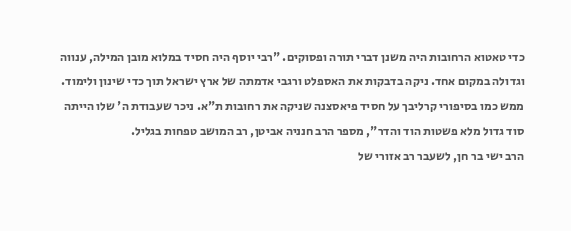כדי טאטוא הרחובות היה משנן דברי תורה ופסוקים. "רבי יוסף היה חסיד במלוא מובן המילה, ענווה וגדולה במקום אחד. ניקה בדבקות את האספלט ורגבי אדמתה של ארץ ישראל תוך כדי שינון ולימוד. ממש כמו בסיפורי קרליבך על חסיד פיאסצנה שניקה את רחובות ת"א. ניכר שעבודת ה' שלו הייתה סוד גדול מלא פשטות הוד והדר", מספר הרב חנניה אביטן, רב המושב טפחות בגליל.
הרב ישי בר חן, לשעבר רב אזורי של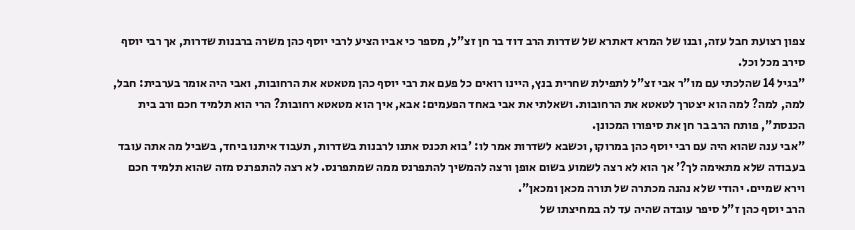צפון רצועת חבל עזה, ובנו של המרא דאתרא של שדרות הרב דוד בר חן זצ"ל, מספר כי אביו הציע לרבי יוסף כהן משרה ברבנות שדרות, אך רבי יוסף סירב מכל וכל.
"בגיל 14 שהלכתי עם מו"ר אבי זצ"ל לתפילת שחרית בנץ, היינו רואים כל פעם את רבי יוסף כהן מטאטא את הרחובות, ואבי היה אומר בערבית: חבל, למה, למה? למה הוא יצטרך לטאטא את הרחובות. ושאלתי את אבי באחד הפעמים: אבא, איך הוא מטאטא רחובות? הרי הוא תלמיד חכם ורב בית הכנסת", פותח הרב בר חן את סיפורו המכונן.
"אבי ענה שהוא היה עם רבי יוסף כהן במרוקו, וכשבא לשדרות אמר לו: 'בוא תכנס אתנו לרבנות בשדרות, תעבוד איתנו ביחד, בשביל מה אתה עובד בעבודה שלא מתאימה לך?' אך הוא לא רצה לשמוע בשום אופן ורצה להמשיך להתפרנס ממה שמתפרנס. לא רצה להתפרנס מזה שהוא תלמיד חכם וירא שמיים. יהודי שלא נהנה מכתרה של תורה מכאן ומכאן".
הרב יוסף כהן ז"ל סיפר עובדה שהיה עד לה במחיצתו של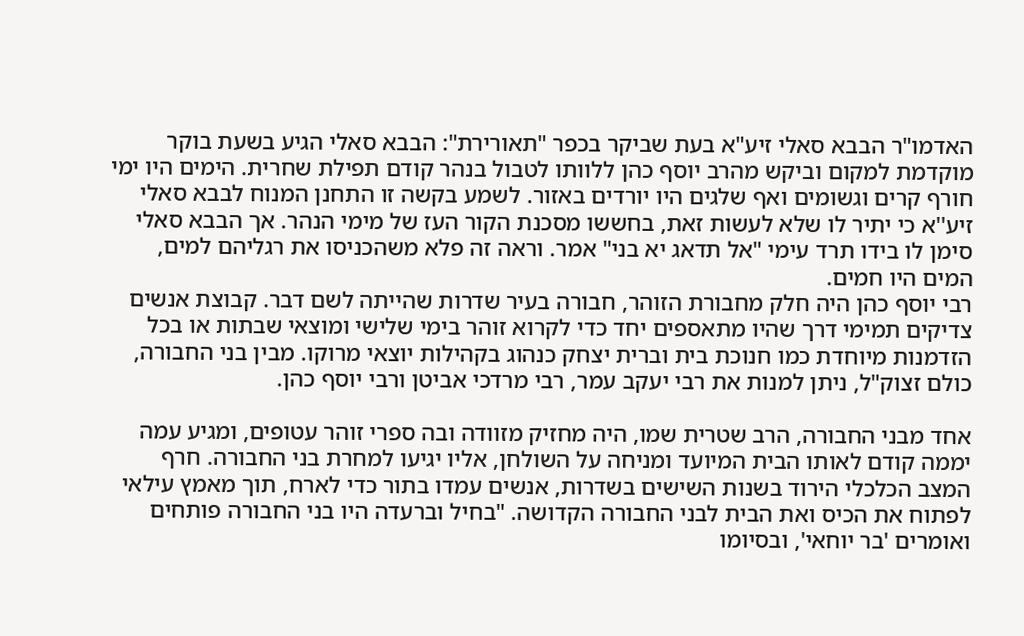האדמו"ר הבבא סאלי זיע"א בעת שביקר בכפר "תאורירת": הבבא סאלי הגיע בשעת בוקר מוקדמת למקום וביקש מהרב יוסף כהן ללוותו לטבול בנהר קודם תפילת שחרית. הימים היו ימי חורף קרים וגשומים ואף שלגים היו יורדים באזור. לשמע בקשה זו התחנן המנוח לבבא סאלי זיע''א כי יתיר לו שלא לעשות זאת, בחששו מסכנת הקור העז של מימי הנהר. אך הבבא סאלי סימן לו בידו תרד עימי "אל תדאג יא בני" אמר. וראה זה פלא משהכניסו את רגליהם למים, המים היו חמים.
רבי יוסף כהן היה חלק מחבורת הזוהר, חבורה בעיר שדרות שהייתה לשם דבר. קבוצת אנשים צדיקים תמימי דרך שהיו מתאספים יחד כדי לקרוא זוהר בימי שלישי ומוצאי שבתות או בכל הזדמנות מיוחדת כמו חנוכת בית וברית יצחק כנהוג בקהילות יוצאי מרוקו. מבין בני החבורה, כולם זצוק"ל, ניתן למנות את רבי יעקב עמר, רבי מרדכי אביטן ורבי יוסף כהן.

אחד מבני החבורה, הרב שטרית שמו, היה מחזיק מזוודה ובה ספרי זוהר עטופים, ומגיע עמה יממה קודם לאותו הבית המיועד ומניחה על השולחן, אליו יגיעו למחרת בני החבורה. חרף המצב הכלכלי הירוד בשנות השישים בשדרות, אנשים עמדו בתור כדי לארח, תוך מאמץ עילאי לפתוח את הכיס ואת הבית לבני החבורה הקדושה. "בחיל וברעדה היו בני החבורה פותחים ואומרים 'בר יוחאי', ובסיומו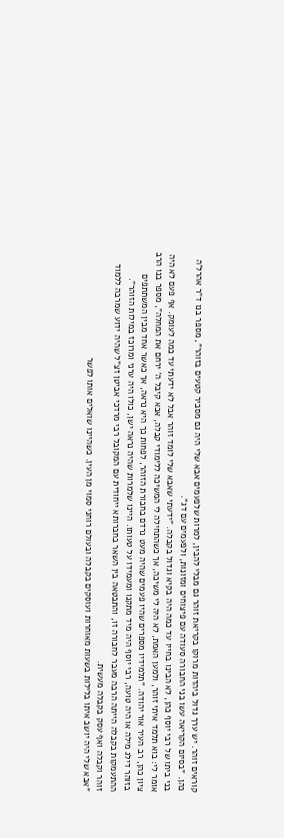קוראים זוהר. יש ערך גדול ביהדות מרוקו בקריאת זוהר גם מבלי להבין, למרות שלפעמים אבא שלי היה גם מסביר קטעים בזוהר", מספר בנו ד"ר אהרל'ה כהן. "בסיום הקריאה עשו בני החבורה סעודה עם פיצוחים ומזונות, ולפעמים עם דג".
בני ביתו של רבי יוסף כהן, לא הבינו בחייו עד כמה היה בקיא וגדול בקבלה. "ידעתי שאבא שלי לומד זוהר אבל לא ידעתי עד כמה לעומק. אף פעם לא היה אומר לי: בוא תלמד איתי זוהר, ולמען האמת, לא היה לי משיכה, אך כשהתחילה לי המשיכה ללימודי קבלה, אבא קיבל ה' ירחם את המחלה", מספר בנו הרב ציון כהן, רב העיר אור יהודה. "תלמידיו מספרים שהיו פעמים שהיה מעט נרדם בחבורת הזוהר, לפחות כך היא נראה, אך כאשר אחד מבין המשתתפים בזוהר דילג מילה או היה טועה, רבי יוסף היה מיד מתקנו ומעמידו על טעותו. היינו שלמרות שהיה נראה ישן, כולו היה ערני ומרוכז במילות הזוהר".
ההתעמקות בקבלה הייתה הרבה מעבר לחבורה זו, והתבטאה בין השאר בחברותא ייחודית עם המקובל רבי מרדכי אביטן זצ"ל שהיה ידוע שמרבה ללמוד זוהר וקבלה ואף עסק בקבלה מעשית.
"אבא שלי היה יושב איתו בלילות בשעות מאוחרות ועוסקים בקבלה ובעולם רוחני סמוי מן העין. כשהיינו שואלים אותו לפשר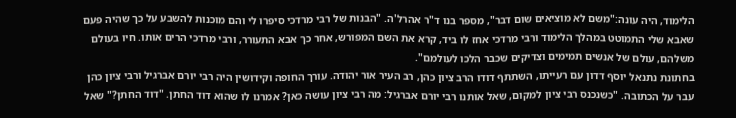הלימוד, היה עונה:"משם לא מוציאים שום דבר", מספר בנו ד"ר אהרל'ה. "הבנות של רבי מרדכי סיפרו לי והם מוכנות להשבע על כך שהיה פעם שאבא שלי התמוטט במהלך הלימוד ורבי מרדכי אחז לו ביד, קרא את השם המפורש, אחר כך אבא התעורר, ורבי מרדכי הרים אותו. חיו בעולם משלהם, עולם של אנשים תמימים וצדיקים שכבר הלכו לעולמם".
בחתונת נתנאל יוסף דדון עם רעייתו, השתתף דודו הרב ציון כהן, רב העיר אור יהודה. עורך החופה וקידושין היה רבי יורם אברגיל ורבי ציון כהן עבר על הכתובה. "כשנכנס רבי ציון למקום, שאל אותנו רבי יורם אברגיל: מה רבי ציון עושה כאן? אמרנו לו שהוא דוד החתן. "דוד החתן?" שאל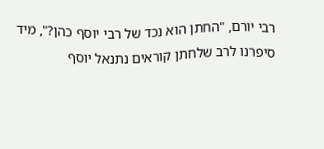רבי יורם, "החתן הוא נכד של רבי יוסף כהן?", מיד סיפרנו לרב שלחתן קוראים נתנאל יוסף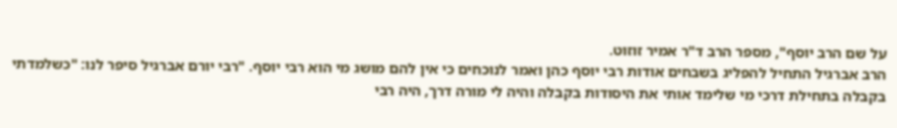על שם הרב יוסף", מספר הרב ד"ר אמיר זוזוט.
הרב אברגיל התחיל להפליג בשבחים אודות רבי יוסף כהן ואמר לנוכחים כי אין להם מושג מי הוא רבי יוסף. "רבי יורם אברגיל סיפר לנו: "כשלמדתי בקבלה בתחילת דרכי מי שלימד אותי את היסודות בקבלה והיה לי מורה דרך, היה רבי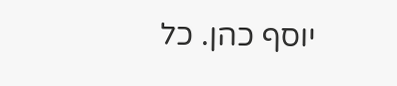יוסף כהן. כל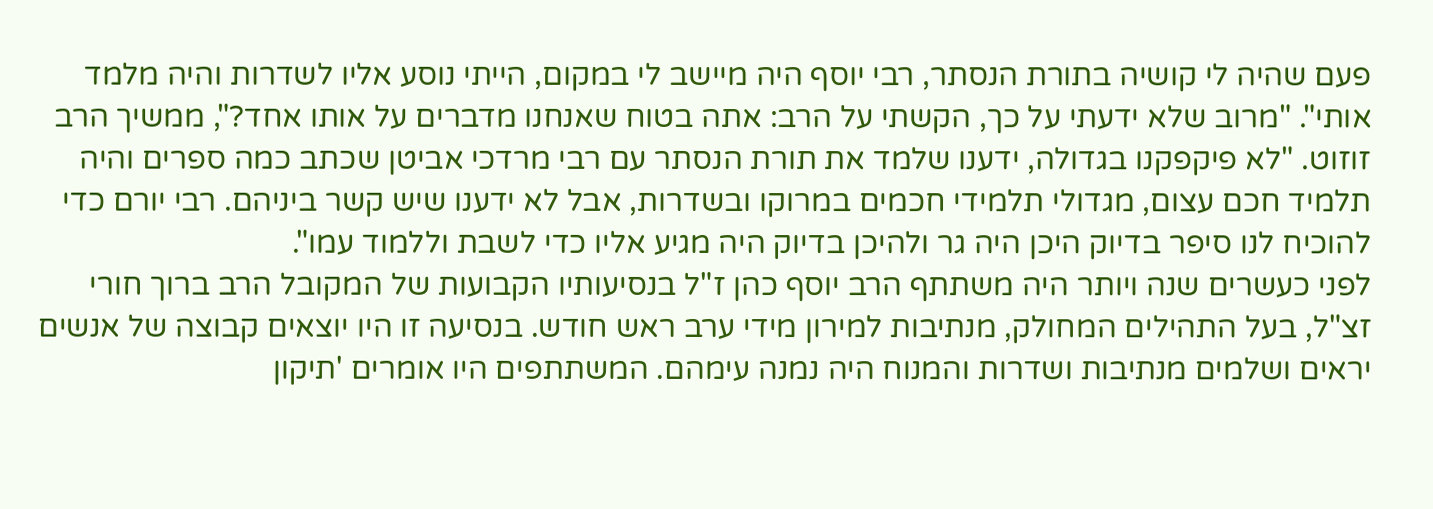פעם שהיה לי קושיה בתורת הנסתר, רבי יוסף היה מיישב לי במקום, הייתי נוסע אליו לשדרות והיה מלמד אותי". "מרוב שלא ידעתי על כך, הקשתי על הרב: אתה בטוח שאנחנו מדברים על אותו אחד?", ממשיך הרב זוזוט. "לא פיקפקנו בגדולה, ידענו שלמד את תורת הנסתר עם רבי מרדכי אביטן שכתב כמה ספרים והיה תלמיד חכם עצום, מגדולי תלמידי חכמים במרוקו ובשדרות, אבל לא ידענו שיש קשר ביניהם. רבי יורם כדי להוכיח לנו סיפר בדיוק היכן היה גר ולהיכן בדיוק היה מגיע אליו כדי לשבת וללמוד עמו".
לפני כעשרים שנה ויותר היה משתתף הרב יוסף כהן ז"ל בנסיעותיו הקבועות של המקובל הרב ברוך חורי זצ"ל, בעל התהילים המחולק, מנתיבות למירון מידי ערב ראש חודש. בנסיעה זו היו יוצאים קבוצה של אנשים יראים ושלמים מנתיבות ושדרות והמנוח היה נמנה עימהם. המשתתפים היו אומרים 'תיקון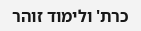כרת' ולימוד זוהר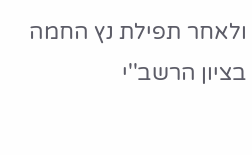ולאחר תפילת נץ החמה בציון הרשב''י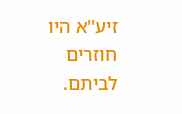זיע''א היו חוזרים לביתם.